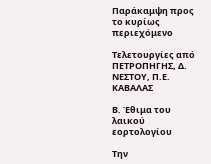Παράκαμψη προς το κυρίως περιεχόμενο

Τελετουργίες από ΠΕΤΡΟΠΗΓΗΣ, Δ. ΝΕΣΤΟΥ, Π.Ε. ΚΑΒΑΛΑΣ

Β. Έθιμα του λαικού εορτολογίου

Την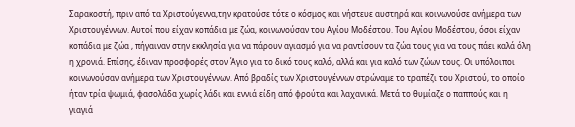Σαρακοστή, πριν από τα Χριστούγεννα,την κρατούσε τότε ο κόσμος και νήστευε αυστηρά και κοινωνούσε ανήμερα των Χριστουγέννων. Αυτοί που είχαν κοπάδια με ζώα, κοινωνούσαν του Αγίου Μοδέστου. Του Αγίου Μοδέστου, όσοι είχαν κοπάδια με ζώα , πήγαιναν στην εκκλησία για να πάρουν αγιασμό για να ραντίσουν τα ζώα τους για να τους πάει καλά όλη η χρονιά. Επίσης, έδιναν προσφορές στον Άγιο για το δικό τους καλό, αλλά και για καλό των ζώων τους. Οι υπόλοιποι κοινωνούσαν ανήμερα των Χριστουγέννων. Από βραδίς των Χριστουγέννων στρώναμε το τραπέζι του Χριστού, το οποίο ήταν τρία ψωμιά, φασολάδα χωρίς λάδι και εννιά είδη από φρούτα και λαχανικά. Μετά το θυμίαζε ο παππούς και η γιαγιά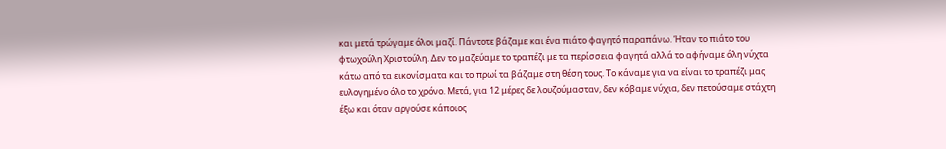και μετά τρώγαμε όλοι μαζί. Πάντοτε βάζαμε και ένα πιάτο φαγητό παραπάνω. Ήταν το πιάτο του φτωχούλη Χριστούλη. Δεν το μαζεύαμε το τραπέζι με τα περίσσεια φαγητά αλλά το αφήναμε όλη νύχτα κάτω από τα εικονίσματα και το πρωί τα βάζαμε στη θέση τους. Το κάναμε για να είναι το τραπέζι μας ευλογημένο όλο το χρόνο. Μετά, για 12 μέρες δε λουζούμασταν, δεν κόβαμε νύχια, δεν πετούσαμε στάχτη έξω και όταν αργούσε κάποιος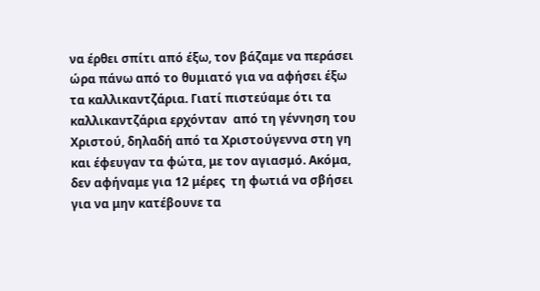να έρθει σπίτι από έξω, τον βάζαμε να περάσει ώρα πάνω από το θυμιατό για να αφήσει έξω τα καλλικαντζάρια. Γιατί πιστεύαμε ότι τα καλλικαντζάρια ερχόνταν  από τη γέννηση του Χριστού, δηλαδή από τα Χριστούγεννα στη γη και έφευγαν τα φώτα, με τον αγιασμό. Ακόμα, δεν αφήναμε για 12 μέρες  τη φωτιά να σβήσει για να μην κατέβουνε τα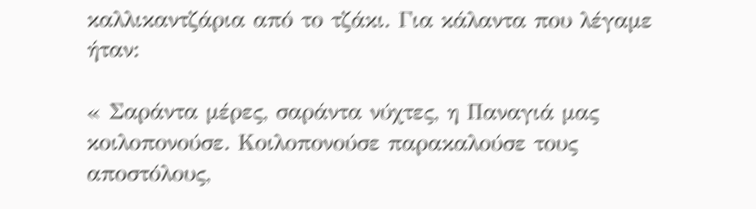καλλικαντζάρια από το τζάκι. Για κάλαντα που λέγαμε ήταν:

« Σαράντα μέρες, σαράντα νύχτες, η Παναγιά μας κοιλοπονούσε. Κοιλοπονούσε παρακαλούσε τους αποστόλους,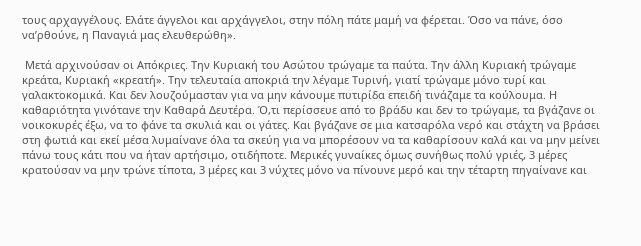τους αρχαγγέλους. Ελάτε άγγελοι και αρχάγγελοι, στην πόλη πάτε μαμή να φέρεται. Όσο να πάνε, όσο να’ρθούνε, η Παναγιά μας ελευθερώθη».

 Μετά αρχινούσαν οι Απόκριες. Την Κυριακή του Ασώτου τρώγαμε τα παύτα. Την άλλη Κυριακή τρώγαμε κρεάτα, Κυριακή «κρεατή». Την τελευταία αποκριά την λέγαμε Τυρινή, γιατί τρώγαμε μόνο τυρί και γαλακτοκομικά. Και δεν λουζούμασταν για να μην κάνουμε πυτιρίδα επειδή τινάζαμε τα κούλουμα. Η καθαριότητα γινότανε την Καθαρά Δευτέρα. Ό,τι περίσσευε από το βράδυ και δεν το τρώγαμε, τα βγάζανε οι  νοικοκυρές έξω, να το φάνε τα σκυλιά και οι γάτες. Και βγάζανε σε μια κατσαρόλα νερό και στάχτη να βράσει στη φωτιά και εκεί μέσα λυμαίνανε όλα τα σκεύη για να μπορέσουν να τα καθαρίσουν καλά και να μην μείνει πάνω τους κάτι που να ήταν αρτήσιμο, οτιδήποτε. Μερικές γυναίκες όμως συνήθως πολύ γριές, 3 μέρες κρατούσαν να μην τρώνε τίποτα, 3 μέρες και 3 νύχτες μόνο να πίνουνε μερό και την τέταρτη πηγαίνανε και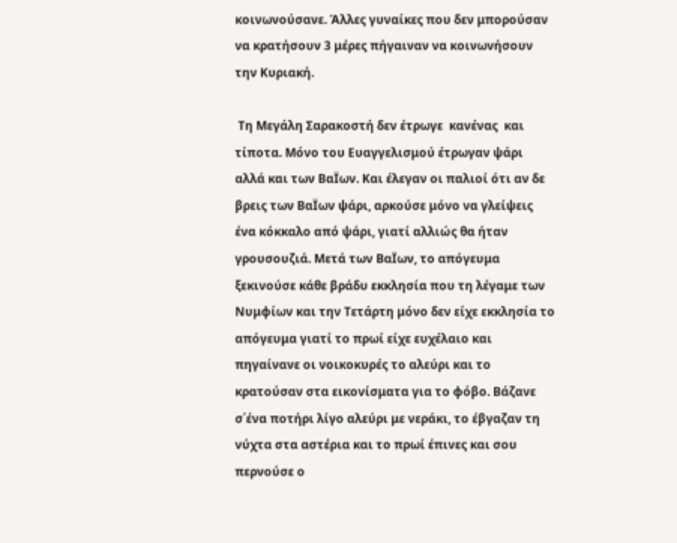κοινωνούσανε. Άλλες γυναίκες που δεν μπορούσαν να κρατήσουν 3 μέρες πήγαιναν να κοινωνήσουν την Κυριακή.

 Τη Μεγάλη Σαρακοστή δεν έτρωγε  κανένας  και τίποτα. Μόνο του Ευαγγελισμού έτρωγαν ψάρι αλλά και των ΒαΪων. Και έλεγαν οι παλιοί ότι αν δε βρεις των ΒαΪων ψάρι, αρκούσε μόνο να γλείψεις ένα κόκκαλο από ψάρι, γιατί αλλιώς θα ήταν γρουσουζιά. Μετά των ΒαΪων, το απόγευμα ξεκινούσε κάθε βράδυ εκκλησία που τη λέγαμε των Νυμφίων και την Τετάρτη μόνο δεν είχε εκκλησία το απόγευμα γιατί το πρωί είχε ευχέλαιο και πηγαίνανε οι νοικοκυρές το αλεύρι και το κρατούσαν στα εικονίσματα για το φόβο. Βάζανε σ΄ένα ποτήρι λίγο αλεύρι με νεράκι, το έβγαζαν τη νύχτα στα αστέρια και το πρωί έπινες και σου περνούσε ο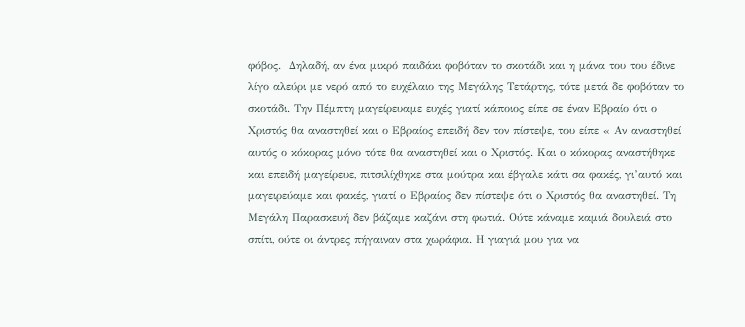φόβος.  Δηλαδή, αν ένα μικρό παιδάκι φοβόταν το σκοτάδι και η μάνα του του έδινε λίγο αλεύρι με νερό από το ευχέλαιο της Μεγάλης Τετάρτης, τότε μετά δε φοβόταν το σκοτάδι. Την Πέμπτη μαγείρευαμε ευχές γιατί κάποιος είπε σε έναν Εβραίο ότι ο Χριστός θα αναστηθεί και ο Εβραίος επειδή δεν τον πίστεψε, του είπε « Αν αναστηθεί αυτός ο κόκορας μόνο τότε θα αναστηθεί και ο Χριστός. Και ο κόκορας αναστήθηκε και επειδή μαγείρευε, πιτσιλίχθηκε στα μούτρα και έβγαλε κάτι σα φακές, γι’αυτό και μαγειρεύαμε και φακές, γιατί ο Εβραίος δεν πίστεψε ότι ο Χριστός θα αναστηθεί. Τη Μεγάλη Παρασκευή δεν βάζαμε καζάνι στη φωτιά. Ούτε κάναμε καμιά δουλειά στο σπίτι, ούτε οι άντρες πήγαιναν στα χωράφια. Η γιαγιά μου για να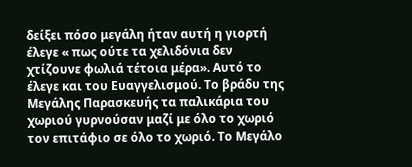δείξει πόσο μεγάλη ήταν αυτή η γιορτή έλεγε « πως ούτε τα χελιδόνια δεν χτίζουνε φωλιά τέτοια μέρα». Αυτό το έλεγε και του Ευαγγελισμού. Το βράδυ της Μεγάλης Παρασκευής τα παλικάρια του χωριού γυρνούσαν μαζί με όλο το χωριό τον επιτάφιο σε όλο το χωριό. Το Μεγάλο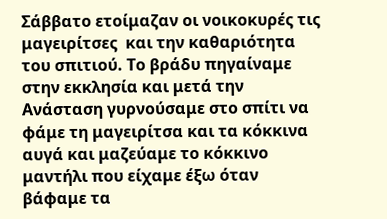Σάββατο ετοίμαζαν οι νοικοκυρές τις μαγειρίτσες  και την καθαριότητα του σπιτιού. Το βράδυ πηγαίναμε στην εκκλησία και μετά την Ανάσταση γυρνούσαμε στο σπίτι να φάμε τη μαγειρίτσα και τα κόκκινα αυγά και μαζεύαμε το κόκκινο μαντήλι που είχαμε έξω όταν βάφαμε τα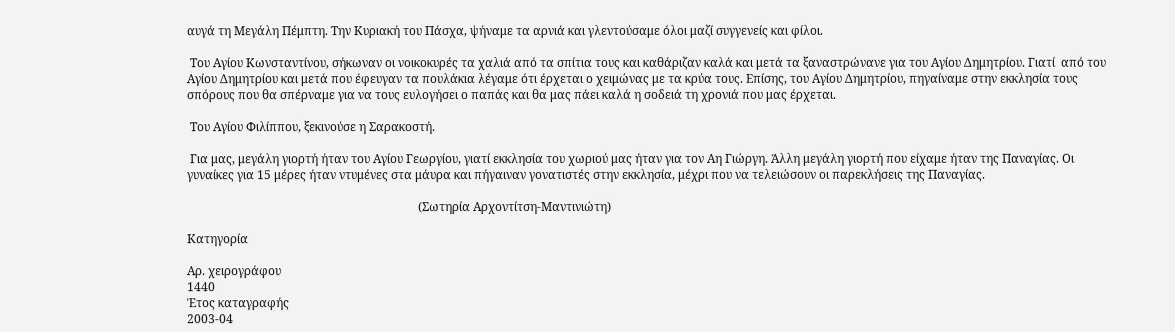αυγά τη Μεγάλη Πέμπτη. Την Κυριακή του Πάσχα, ψήναμε τα αρνιά και γλεντούσαμε όλοι μαζί συγγενείς και φίλοι.

 Του Αγίου Κωνσταντίνου, σήκωναν οι νοικοκυρές τα χαλιά από τα σπίτια τους και καθάριζαν καλά και μετά τα ξαναστρώνανε για του Αγίου Δημητρίου. Γιατί  από του Αγίου Δημητρίου και μετά που έφευγαν τα πουλάκια λέγαμε ότι έρχεται ο χειμώνας με τα κρύα τους. Επίσης, του Αγίου Δημητρίου, πηγαίναμε στην εκκλησία τους σπόρους που θα σπέρναμε για να τους ευλογήσει ο παπάς και θα μας πάει καλά η σοδειά τη χρονιά που μας έρχεται.

 Του Αγίου Φιλίππου, ξεκινούσε η Σαρακοστή.

 Για μας, μεγάλη γιορτή ήταν του Αγίου Γεωργίου, γιατί εκκλησία του χωριού μας ήταν για τον Αη Γιώργη. Άλλη μεγάλη γιορτή που είχαμε ήταν της Παναγίας. Οι γυναίκες για 15 μέρες ήταν ντυμένες στα μάυρα και πήγαιναν γονατιστές στην εκκλησία, μέχρι που να τελειώσουν οι παρεκλήσεις της Παναγίας.

                                                                             (Σωτηρία Αρχοντίτση-Μαντινιώτη)

Κατηγορία

Αρ. χειρογράφου
1440
Έτος καταγραφής
2003-04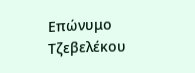Επώνυμο
Τζεβελέκου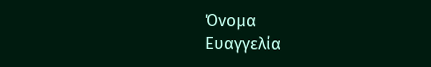Όνομα
Ευαγγελία